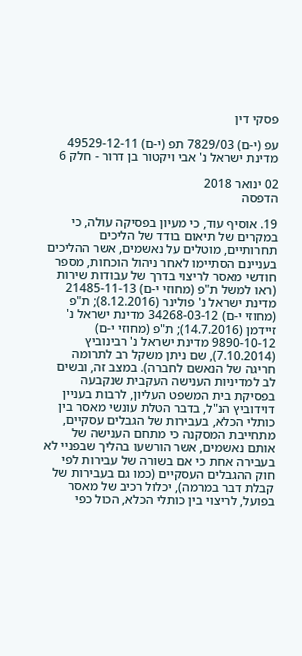פסקי דין

עפ (י-ם) 7829/03 תפ (י-ם) 49529-12-11 מדינת ישראל נ' אבי ויקטור בן דרור - חלק 6

02 ינואר 2018
הדפסה

19. אוסיף עוד, כי מעיון בפסיקה עולה, כי במקרים של תיאום בודד של הליכים תחרותיים, מוטלים על נאשמים, אשר ההליכים בעניינם הסתיימו לאחר ניהול הוכחות, מספר חודשי מאסר לריצוי בדרך של עבודות שירות (ראו למשל ת"פ (מחוזי י-ם) 21485-11-13 מדינת ישראל נ' פולינר (8.12.2016); ת"פ (מחוזי י-ם) 34268-03-12 מדינת ישראל נ' זיידמן (14.7.2016); ת"פ (מחוזי י-ם) 9890-10-12 מדינת ישראל נ' רבינוביץ (7.10.2014), שם ניתן משקל רב לתרומה חריגה של הנאשם לחברה). במצב זה, ובשים לב למדיניות הענישה העקבית שנקבעה בפסיקת בית המשפט העליון, לרבות בעניין דוידוביץ הנ"ל, בדבר הטלת עונשי מאסר בין כותלי הכלא, בעבירות של הגבלים עסקיים, מתחייבת המסקנה כי מתחם הענישה של אותם נאשמים, אשר הורשעו בהליך שבפניי לא בעבירה אחת כי אם בשורה של עבירות לפי חוק ההגבלים העסקיים (כמו גם בעבירות של קבלת דבר במרמה), יכלול רכיב של מאסר בפועל, לריצוי בין כותלי הכלא, הכול כפי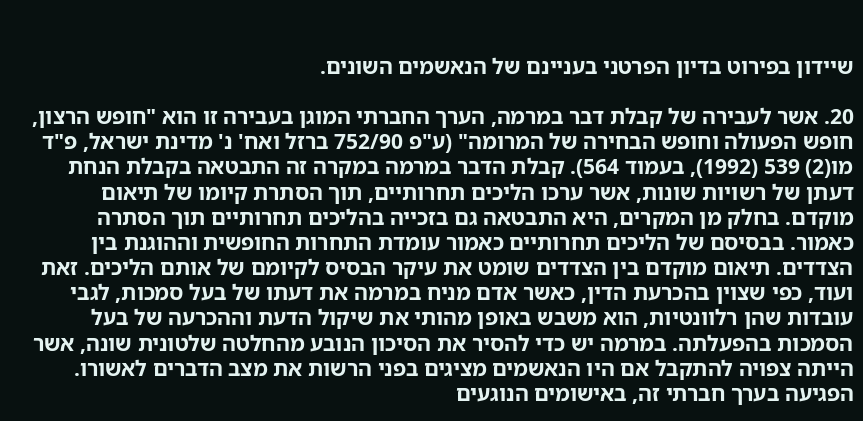שיידון בפירוט בדיון הפרטני בעניינם של הנאשמים השונים.

20. אשר לעבירה של קבלת דבר במרמה, הערך החברתי המוגן בעבירה זו הוא "חופש הרצון, חופש הפעולה וחופש הבחירה של המרומה" (ע"פ 752/90 ברזל ואח' נ' מדינת ישראל, פ"ד מו(2) 539 (1992), בעמוד 564). קבלת הדבר במרמה במקרה זה התבטאה בקבלת הנחת דעתן של רשויות שונות, אשר ערכו הליכים תחרותיים, תוך הסתרת קיומו של תיאום מוקדם. בחלק מן המקרים, היא התבטאה גם בזכייה בהליכים תחרותיים תוך הסתרה כאמור. בבסיסם של הליכים תחרותיים כאמור עומדת התחרות החופשית וההוגנת בין הצדדים. תיאום מוקדם בין הצדדים שומט את עיקר הבסיס לקיומם של אותם הליכים. זאת ועוד, כפי שצוין בהכרעת הדין, כאשר אדם מניח במרמה את דעתו של בעל סמכות, לגבי עובדות שהן רלוונטיות, הוא משבש באופן מהותי את שיקול הדעת וההכרעה של בעל הסמכות בהפעלתה. במרמה יש כדי להסיר את הסיכון הנובע מהחלטה שלטונית שונה, אשר הייתה צפויה להתקבל אם היו הנאשמים מציגים בפני הרשות את מצב הדברים לאשורו. הפגיעה בערך חברתי זה, באישומים הנוגעים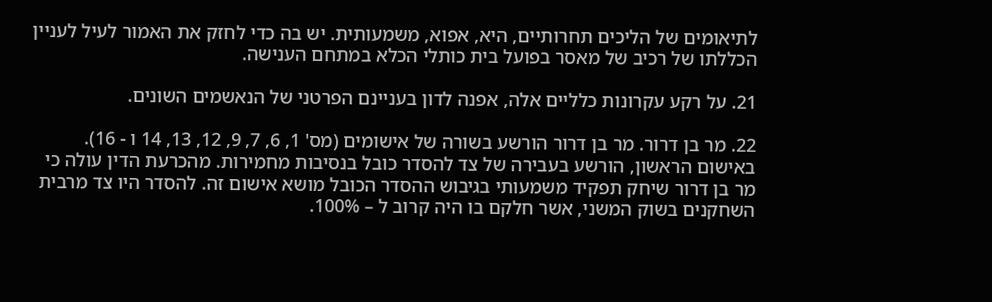לתיאומים של הליכים תחרותיים, היא, אפוא, משמעותית. יש בה כדי לחזק את האמור לעיל לעניין הכללתו של רכיב של מאסר בפועל בית כותלי הכלא במתחם הענישה.

21. על רקע עקרונות כלליים אלה, אפנה לדון בעניינם הפרטני של הנאשמים השונים.

22. מר בן דרור. מר בן דרור הורשע בשורה של אישומים (מס' 1, 6, 7, 9, 12, 13, 14 ו - 16). באישום הראשון, הורשע בעבירה של צד להסדר כובל בנסיבות מחמירות. מהכרעת הדין עולה כי מר בן דרור שיחק תפקיד משמעותי בגיבוש ההסדר הכובל מושא אישום זה. להסדר היו צד מרבית השחקנים בשוק המשני, אשר חלקם בו היה קרוב ל – 100%.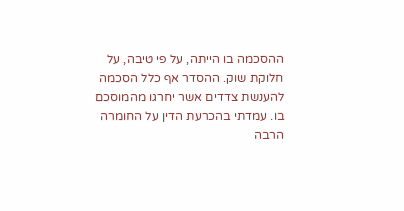ההסכמה בו הייתה, על פי טיבה, על חלוקת שוק. ההסדר אף כלל הסכמה להענשת צדדים אשר יחרגו מהמוסכם בו. עמדתי בהכרעת הדין על החומרה הרבה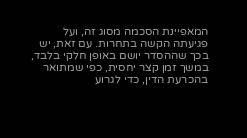המאפיינת הסכמה מסוג זה, ועל פגיעתה הקשה בתחרות. עם זאת, יש בכך שההסדר יושם באופן חלקי בלבד, במשך זמן קצר יחסית, כפי שמתואר בהכרעת הדין, כדי לגרוע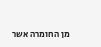מן החומרה אשר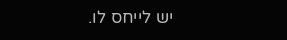יש לייחס לו.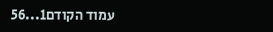עמוד הקודם1...56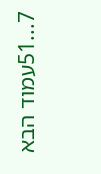7...51עמוד הבא